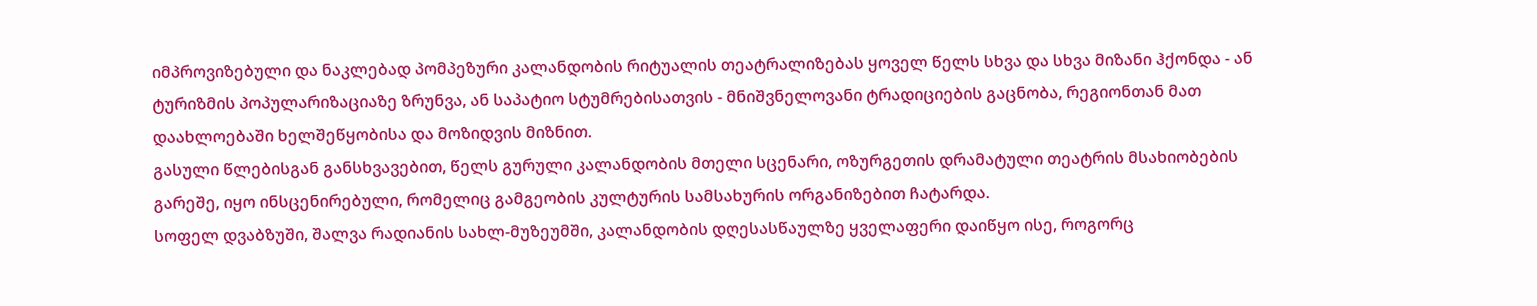იმპროვიზებული და ნაკლებად პომპეზური კალანდობის რიტუალის თეატრალიზებას ყოველ წელს სხვა და სხვა მიზანი ჰქონდა - ან ტურიზმის პოპულარიზაციაზე ზრუნვა, ან საპატიო სტუმრებისათვის - მნიშვნელოვანი ტრადიციების გაცნობა, რეგიონთან მათ დაახლოებაში ხელშეწყობისა და მოზიდვის მიზნით.
გასული წლებისგან განსხვავებით, წელს გურული კალანდობის მთელი სცენარი, ოზურგეთის დრამატული თეატრის მსახიობების გარეშე, იყო ინსცენირებული, რომელიც გამგეობის კულტურის სამსახურის ორგანიზებით ჩატარდა.
სოფელ დვაბზუში, შალვა რადიანის სახლ-მუზეუმში, კალანდობის დღესასწაულზე ყველაფერი დაიწყო ისე, როგორც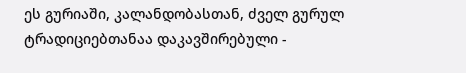ეს გურიაში, კალანდობასთან, ძველ გურულ ტრადიციებთანაა დაკავშირებული -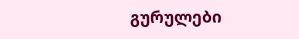გურულები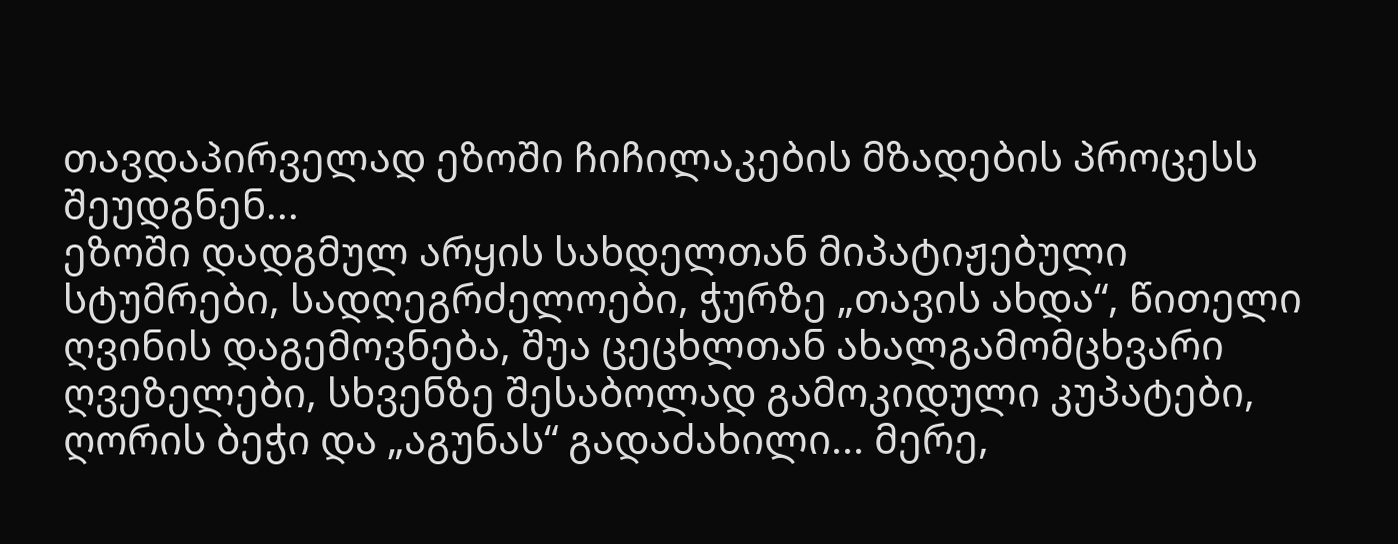თავდაპირველად ეზოში ჩიჩილაკების მზადების პროცესს შეუდგნენ...
ეზოში დადგმულ არყის სახდელთან მიპატიჟებული სტუმრები, სადღეგრძელოები, ჭურზე „თავის ახდა“, წითელი ღვინის დაგემოვნება, შუა ცეცხლთან ახალგამომცხვარი ღვეზელები, სხვენზე შესაბოლად გამოკიდული კუპატები, ღორის ბეჭი და „აგუნას“ გადაძახილი... მერე,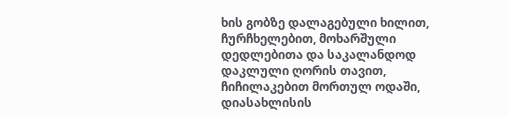ხის გობზე დალაგებული ხილით, ჩურჩხელებით, მოხარშული დედლებითა და საკალანდოდ დაკლული ღორის თავით, ჩიჩილაკებით მორთულ ოდაში, დიასახლისის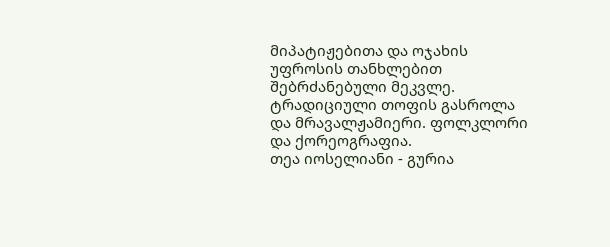მიპატიჟებითა და ოჯახის უფროსის თანხლებით შებრძანებული მეკვლე. ტრადიციული თოფის გასროლა და მრავალჟამიერი. ფოლკლორი და ქორეოგრაფია.
თეა იოსელიანი - გურია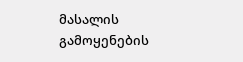მასალის გამოყენების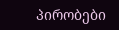პირობები